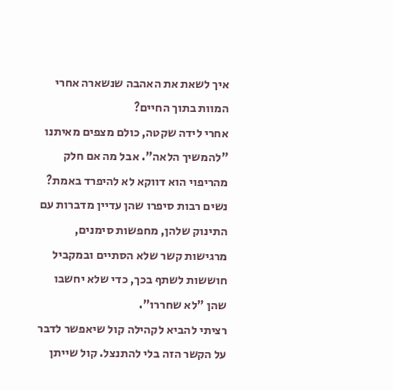איך לשאת את האהבה שנשארה אחרי המוות בתוך החיים?
אחרי לידה שקטה, כולם מצפים מאיתנו "להמשיך הלאה". אבל מה אם חלק מהריפוי הוא דווקא לא להיפרד באמת?
נשים רבות סיפרו שהן עדיין מדברות עם התינוק שלהן, מחפשות סימנים, מרגישות קשר שלא הסתיים ובמקביל חוששות לשתף בכך, כדי שלא יחשבו שהן "לא שחררו".
רציתי להביא לקהילה קול שיאפשר לדבר על הקשר הזה בלי להתנצל. קול שייתן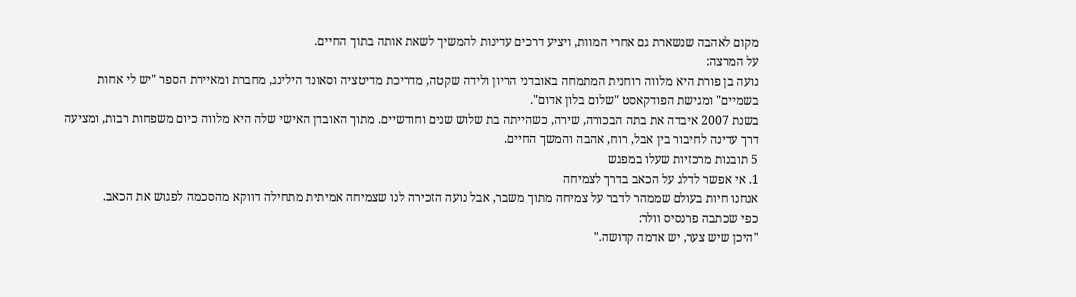מקום לאהבה שנשארת גם אחרי המוות, ויציע דרכים עדינות להמשיך לשאת אותה בתוך החיים.
על המרצה:
נועה בן פורת היא מלווה רוחנית המתמחה באובדני הריון ולידה שקטה, מדריכת מדיטציה וסאונד הילינג, מחברת ומאיירת הספר "יש לי אחות בשמיים" ומגישת הפודקאסט "שלום בלון אדום".
בשנת 2007 איבדה את בתה הבכורה, שירה, כשהייתה בת שלוש שנים וחודשיים. מתוך האובדן האישי שלה היא מלווה כיום משפחות רבות, ומציעה דרך עדינה לחיבור בין אבל, רוח, אהבה והמשך החיים.
5 תובנות מרכזיות שעלו במפגש
1. אי אפשר לדלג על הכאב בדרך לצמיחה
אנחנו חיות בעולם שממהר לדבר על צמיחה מתוך משבר, אבל נועה הזכירה לנו שצמיחה אמיתית מתחילה דווקא מהסכמה לפגוש את הכאב.
כפי שכתבה פרנסיס וולר:
"היכן שיש צער, יש אדמה קדושה."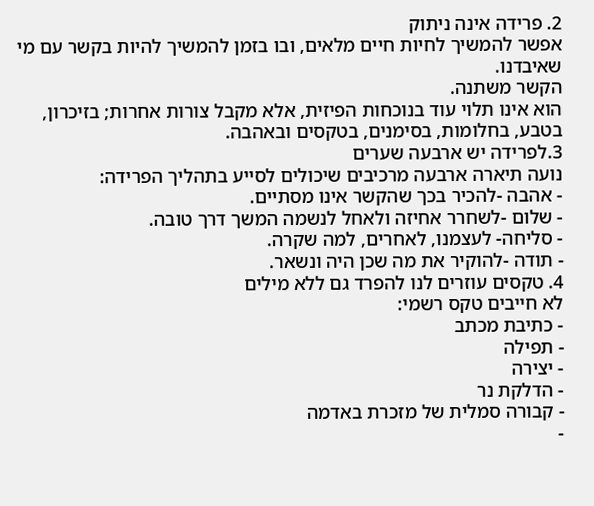2. פרידה אינה ניתוק
אפשר להמשיך לחיות חיים מלאים, ובו בזמן להמשיך להיות בקשר עם מי שאיבדנו.
הקשר משתנה.
הוא אינו תלוי עוד בנוכחות הפיזית, אלא מקבל צורות אחרות; בזיכרון, בטבע, בחלומות, בסימנים, בטקסים ובאהבה.
3.לפרידה יש ארבעה שערים
נועה תיארה ארבעה מרכיבים שיכולים לסייע בתהליך הפרידה:
- אהבה -להכיר בכך שהקשר אינו מסתיים.
- שלום -לשחרר אחיזה ולאחל לנשמה המשך דרך טובה.
- סליחה- לעצמנו, לאחרים, למה שקרה.
- תודה -להוקיר את מה שכן היה ונשאר.
4. טקסים עוזרים לנו להפרד גם ללא מילים
לא חייבים טקס רשמי:
- כתיבת מכתב
- תפילה
- יצירה
- הדלקת נר
- קבורה סמלית של מזכרת באדמה
-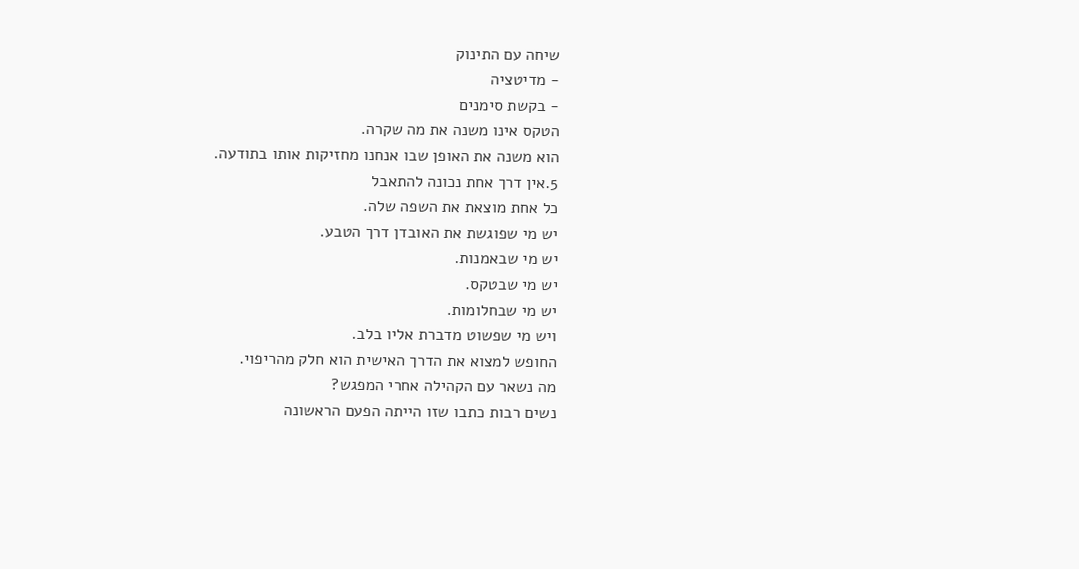שיחה עם התינוק
- מדיטציה
- בקשת סימנים
הטקס אינו משנה את מה שקרה.
הוא משנה את האופן שבו אנחנו מחזיקות אותו בתודעה.
5.אין דרך אחת נכונה להתאבל
כל אחת מוצאת את השפה שלה.
יש מי שפוגשת את האובדן דרך הטבע.
יש מי שבאמנות.
יש מי שבטקס.
יש מי שבחלומות.
ויש מי שפשוט מדברת אליו בלב.
החופש למצוא את הדרך האישית הוא חלק מהריפוי.
מה נשאר עם הקהילה אחרי המפגש?
נשים רבות כתבו שזו הייתה הפעם הראשונה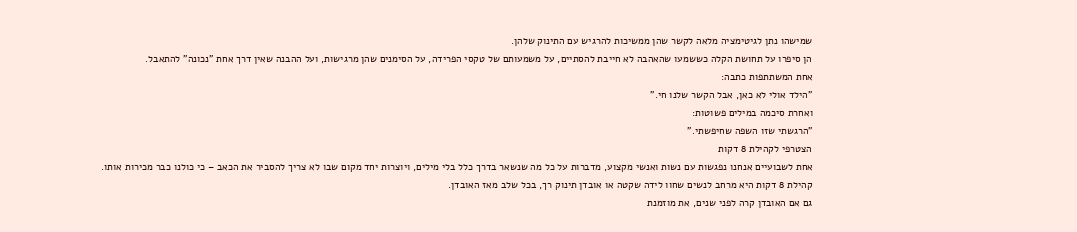שמישהו נתן לגיטימציה מלאה לקשר שהן ממשיכות להרגיש עם התינוק שלהן.
הן סיפרו על תחושת הקלה כששמעו שהאהבה לא חייבת להסתיים, על משמעותם של טקסי הפרידה, על הסימנים שהן מרגישות, ועל ההבנה שאין דרך אחת "נכונה" להתאבל.
אחת המשתתפות כתבה:
"הילד אולי לא כאן, אבל הקשר שלנו חי."
ואחרת סיכמה במילים פשוטות:
"הרגשתי שזו השפה שחיפשתי."
הצטרפי לקהילת 8 דקות
אחת לשבועיים אנחנו נפגשות עם נשות ואנשי מקצוע, מדברות על כל מה שנשאר בדרך כלל בלי מילים, ויוצרות יחד מקום שבו לא צריך להסביר את הכאב – כי כולנו כבר מכירות אותו.
קהילת 8 דקות היא מרחב לנשים שחוו לידה שקטה או אובדן תינוק רך, בכל שלב מאז האובדן.
גם אם האובדן קרה לפני שנים, את מוזמנת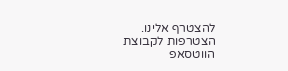להצטרף אלינו.
הצטרפות לקבוצת הווטסאפ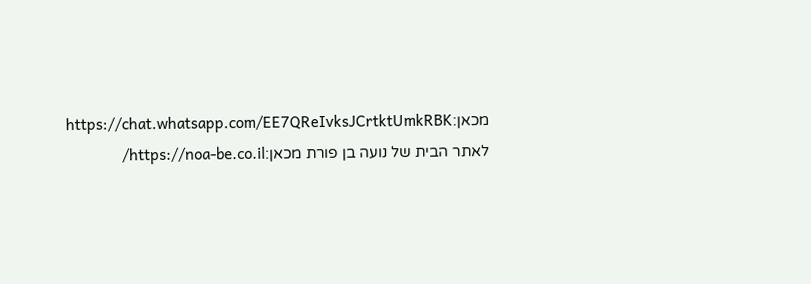מכאן:https://chat.whatsapp.com/EE7QReIvksJCrtktUmkRBK
לאתר הבית של נועה בן פורת מכאן:https://noa-be.co.il/